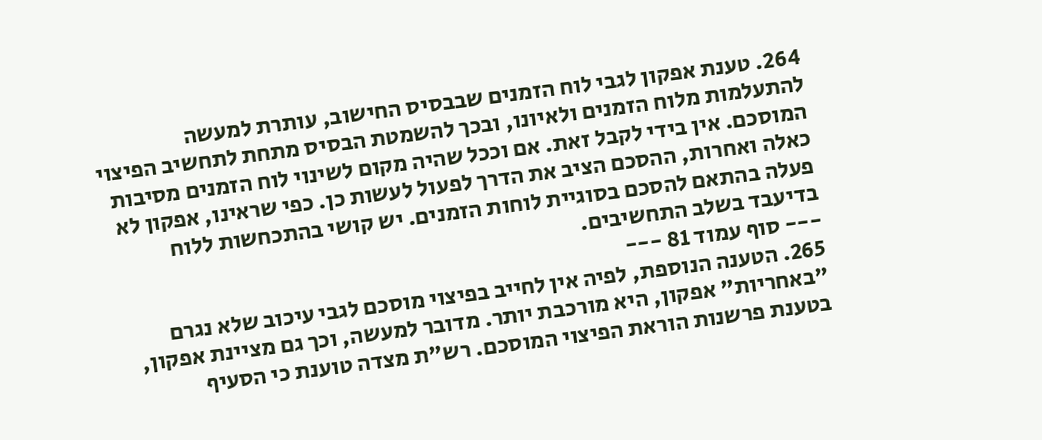264. טענת אפקון לגבי לוח הזמנים שבבסיס החישוב, עותרת למעשה להתעלמות מלוח הזמנים ולאיונו, ובכך להשמטת הבסיס מתחת לתחשיב הפיצוי המוסכם. אין בידי לקבל זאת. אם וככל שהיה מקום לשינוי לוח הזמנים מסיבות כאלה ואחרות, ההסכם הציב את הדרך לפעול לעשות כן. כפי שראינו, אפקון לא פעלה בהתאם להסכם בסוגיית לוחות הזמנים. יש קושי בהתכחשות ללוח בדיעבד בשלב התחשיבים.
--- סוף עמוד 81 ---
265. הטענה הנוספת, לפיה אין לחייב בפיצוי מוסכם לגבי עיכוב שלא נגרם "באחריות" אפקון, היא מורכבת יותר. מדובר למעשה, וכך גם מציינת אפקון, בטענת פרשנות הוראת הפיצוי המוסכם. רש"ת מצדה טוענת כי הסעיף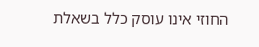החוזי אינו עוסק כלל בשאלת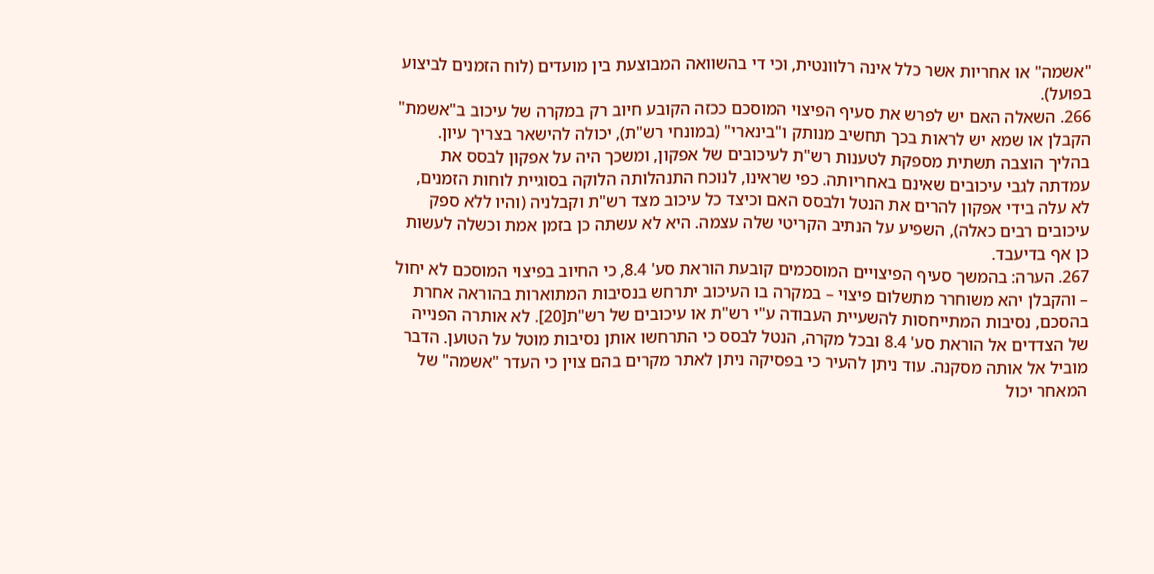"אשמה" או אחריות אשר כלל אינה רלוונטית, וכי די בהשוואה המבוצעת בין מועדים (לוח הזמנים לביצוע בפועל).
266. השאלה האם יש לפרש את סעיף הפיצוי המוסכם ככזה הקובע חיוב רק במקרה של עיכוב ב"אשמת" הקבלן או שמא יש לראות בכך תחשיב מנותק ו"בינארי" (במונחי רש"ת), יכולה להישאר בצריך עיון. בהליך הוצבה תשתית מספקת לטענות רש"ת לעיכובים של אפקון, ומשכך היה על אפקון לבסס את עמדתה לגבי עיכובים שאינם באחריותה. כפי שראינו, לנוכח התנהלותה הלוקה בסוגיית לוחות הזמנים, לא עלה בידי אפקון להרים את הנטל ולבסס האם וכיצד כל עיכוב מצד רש"ת וקבלניה (והיו ללא ספק עיכובים רבים כאלה), השפיע על הנתיב הקריטי שלה עצמה. היא לא עשתה כן בזמן אמת וכשלה לעשות כן אף בדיעבד.
267. הערה: בהמשך סעיף הפיצויים המוסכמים קובעת הוראת סע' 8.4, כי החיוב בפיצוי המוסכם לא יחול – והקבלן יהא משוחרר מתשלום פיצוי – במקרה בו העיכוב יתרחש בנסיבות המתוארות בהוראה אחרת בהסכם, נסיבות המתייחסות להשעיית העבודה ע"י רש"ת או עיכובים של רש"ת[20]. לא אותרה הפנייה של הצדדים אל הוראת סע' 8.4 ובכל מקרה, הנטל לבסס כי התרחשו אותן נסיבות מוטל על הטוען. הדבר מוביל אל אותה מסקנה. עוד ניתן להעיר כי בפסיקה ניתן לאתר מקרים בהם צוין כי העדר "אשמה" של המאחר יכול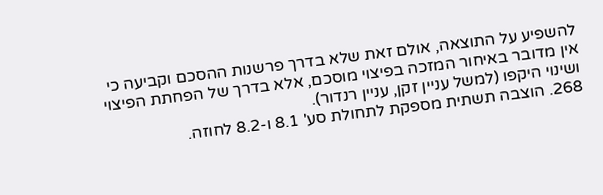להשפיע על התוצאה, אולם זאת שלא בדרך פרשנות ההסכם וקביעה כי אין מדובר באיחור המזכה בפיצוי מוסכם, אלא בדרך של הפחתת הפיצוי ושינוי היקפו (למשל עניין זקן, עניין רנדור).
268. הוצבה תשתית מספקת לתחולת סע' 8.1 ו-8.2 לחוזה.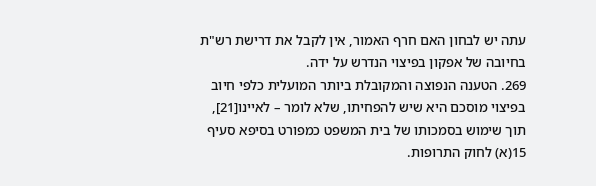עתה יש לבחון האם חרף האמור, אין לקבל את דרישת רש"ת בחיובה של אפקון בפיצוי הנדרש על ידה.
269. הטענה הנפוצה והמקובלת ביותר המועלית כלפי חיוב בפיצוי מוסכם היא שיש להפחיתו, שלא לומר – לאיינו[21], תוך שימוש בסמכותו של בית המשפט כמפורט בסיפא סעיף 15(א) לחוק התרופות.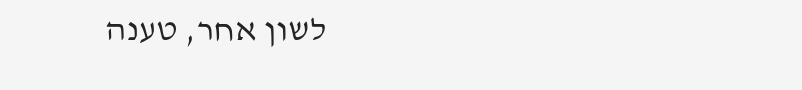לשון אחר, טענה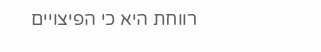רווחת היא כי הפיצויים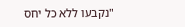"נקבעו ללא כל יחס